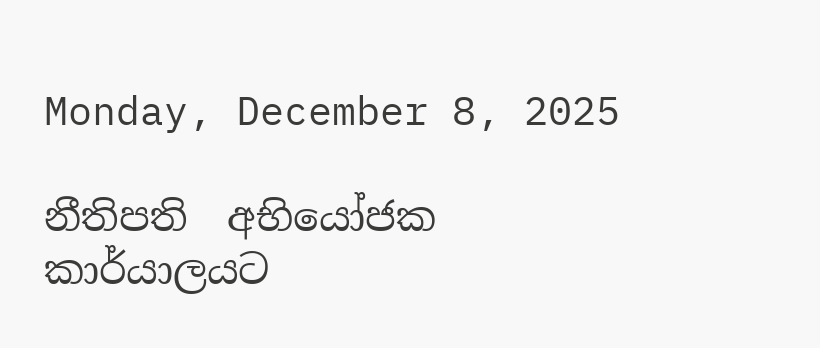Monday, December 8, 2025

නීතිපති  අභියෝජක කාර්යාලයට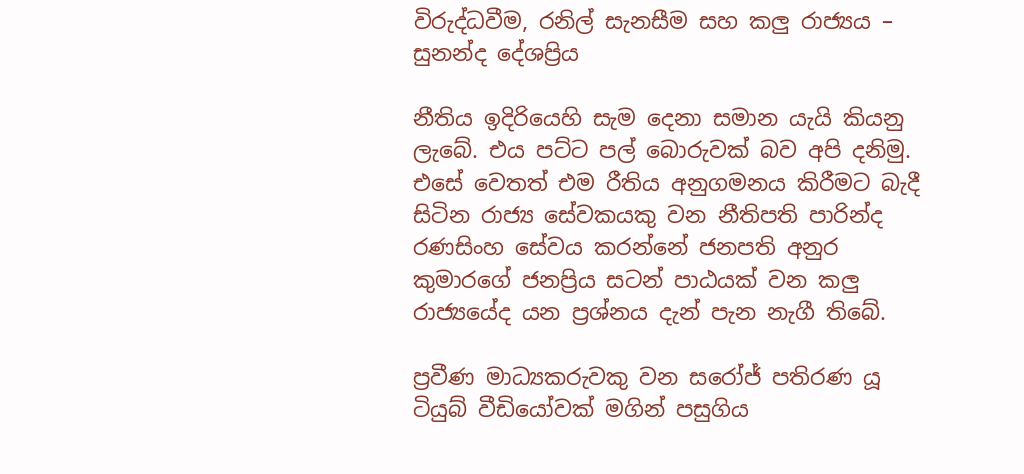විරුද්ධවීම, රනිල් සැනසීම සහ කලු රාජ්‍යය – සුනන්ද දේශප්‍රිය

නීතිය ඉදිරියෙහි සැම දෙනා සමාන යැයි කියනු ලැබේ. එය පට්ට පල් බොරුවක් බව අපි දනිමු. එසේ වෙතත් එම රීතිය අනුගමනය කිරීමට බැදී සිටින රාජ්‍ය සේවකයකු වන නීතිපති පාරින්ද රණසිංහ සේවය කරන්නේ ජනපති අනුර කුමාරගේ ජනප්‍රිය සටන් පාඨයක් වන කලු රාජ්‍යයේද යන ප්‍රශ්නය දැන් පැන නැගී තිබේ.

ප්‍රවීණ මාධ්‍යකරුවකු වන සරෝජ් පතිරණ යූ ටියුබ් වීඩියෝවක් මගින් පසුගිය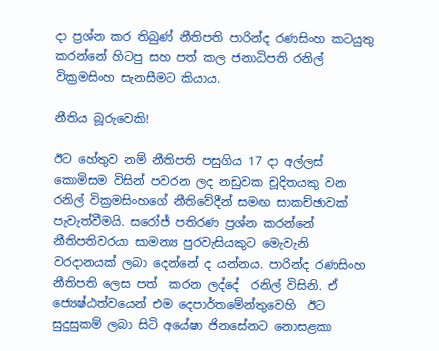දා ප්‍රශ්න කර තිබුණ් නීතිපති පාරින්ද රණසිංහ කටයුතු කරන්නේ හිටපු සහ පත් කල ජනාධිපති රනිල් වික්‍රමසිංහ සැනසීමට කියාය.

නීතිය බූරුවෙකි!

ඊට හේතුව නම් නීතිපති පසුගිය 17 දා අල්ලස් කොමිසම විසින් පවරන ලද නඩුවක චූදිතයකු වන රනිල් වික්‍රමසිංහගේ නීතිවේදීන් සමඟ සාකච්ඡාවක් පැවැත්වීමයි. සරෝජ් පතිරණ ප්‍රශ්න කරන්නේ නීතිපතිවරයා සාමන්‍ය පුරවැසියකුට මෙැවැනි වරදානයක් ලබා දෙන්නේ ද යන්නය. පාරින්ද රණසිංහ නීතිපති ලෙස පත්  කරන ලද්දේ  රනිල් විසිනි. ඒ ජ්‍යෙෂ්ඨත්වයෙන් එම දෙපාර්තමේන්තුවෙහි  ඊට සුදුසුකම් ලබා සිටි අයේෂා ජිනසේනට නොසළකා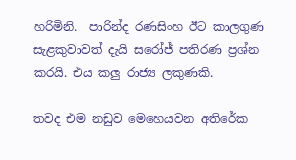හරිමිනි.  පාරින්ද රණසිංහ ඊට කාලගුණ සැළකුවාවත් දැයි සරෝජ් පතිරණ ප්‍රශ්න කරයි. එය කලු රාජ්‍ය ලකුණකි.

තවද එම නඩුව මෙහෙයවන අතිරේක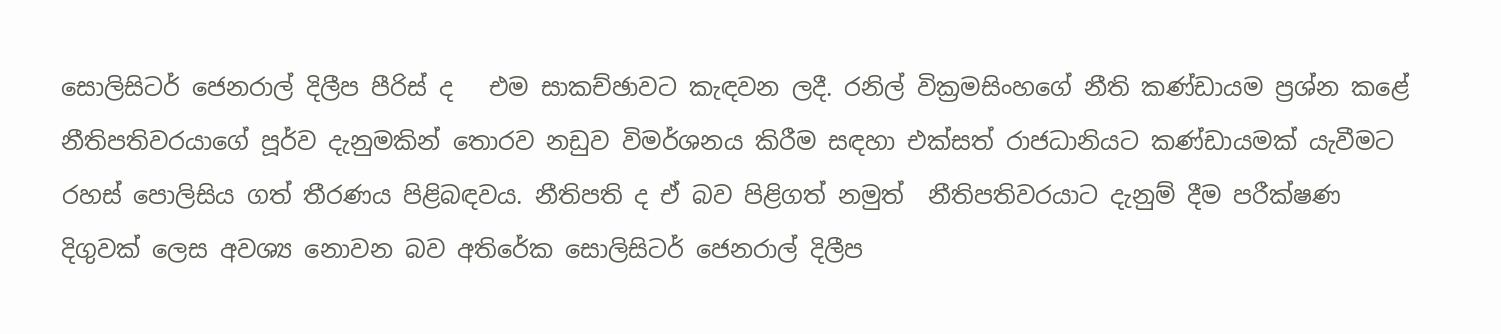සොලිසිටර් ජෙනරාල් දිලීප පීරිස් ද   එම සාකච්ඡාවට කැඳවන ලදී. රනිල් වික්‍රමසිංහගේ නීති කණ්ඩායම ප්‍රශ්න කළේ නීතිපතිවරයාගේ පූර්ව දැනුමකින් තොරව නඩුව විමර්ශනය කිරීම සඳහා එක්සත් රාජධානියට කණ්ඩායමක් යැවීමට  රහස් පොලිසිය ගත් තීරණය පිළිබඳවය. නීතිපති ද ඒ බව පිළිගත් නමුත්  නීතිපතිවරයාට දැනුම් දීම පරීක්ෂණ දිගුවක් ලෙස අවශ්‍ය නොවන බව අතිරේක සොලිසිටර් ජෙනරාල් දිලීප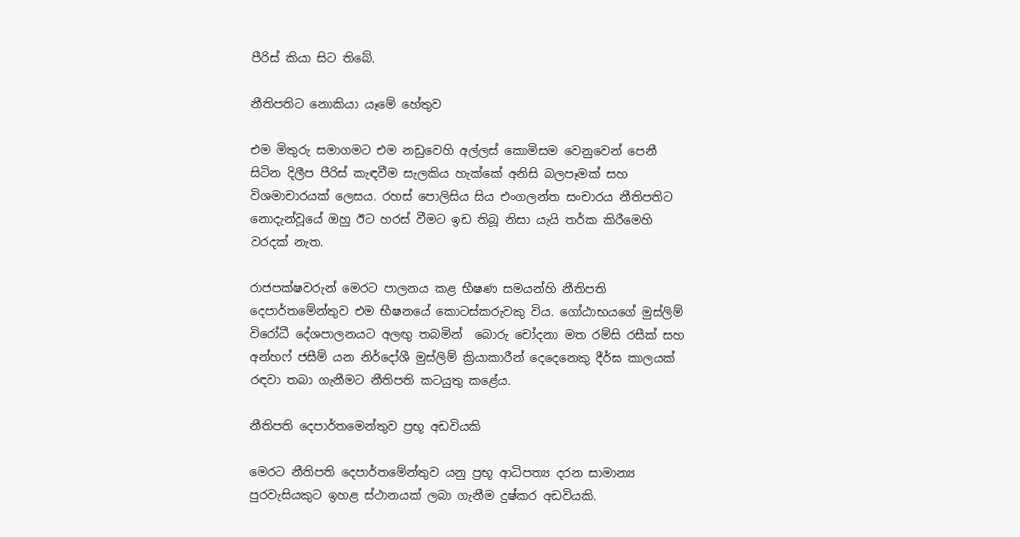පීරිස් කියා සිට තිබේ.

නීතිපතිට නොකියා යෑමේ හේතුව

එම මිතුරු සමාගමට එම නඩුවෙහි අල්ලස් කොමිසම වෙනුවෙන් පෙනී සිටින දිලීප පීරිස් කැඳවීම සැලකිය හැක්කේ අනිසි බලපෑමක් සහ විශමාචාරයක් ලෙසය. රහස් පොලිසිය සිය එංගලන්ත සංචාරය නීතිපතිට නොදැන්වූයේ ඔහු ඊට හරස් වීමට ඉඩ තිබූ නිසා යැයි තර්ක කිරීමෙහි වරදක් නැත.

රාජපක්ෂවරුන් මෙරට පාලනය කළ භීෂණ සමයන්හි නීතිපති දෙපාර්තමේන්තුව එම භීෂනයේ කොටස්කරුවකු විය. ගෝඨාභයගේ මුස්ලිම් විරෝධී දේශපාලනයට අලඟු තබමින්  බොරු චෝදනා මත රම්සි රසීක් සහ අන්හෆ් ජසීම් යන නිර්දෝශී මුස්ලිම් ක්‍රියාකාරීන් දෙදෙනෙකු දීර්ඝ කාලයක් රඳවා තබා ගැනීමට නීතිපති කටයුතු කළේය.

නීතිපති දෙපාර්තමෙන්තුව ප්‍රභූ අඩවියකි

මෙරට නීතිපති දෙපාර්තමේන්තුව යනු ප්‍රභූ ආධිපත්‍ය දරන සාමාන්‍ය පුරවැසියකුට ඉහළ ස්ථානයක් ලබා ගැනීම දුෂ්කර අඩවියකි.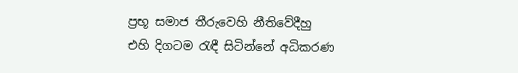ප්‍රභූ සමාජ තීරුවෙහි නීතිවේදීහු  එහි දිගටම රැඳී සිටින්නේ අධිකරණ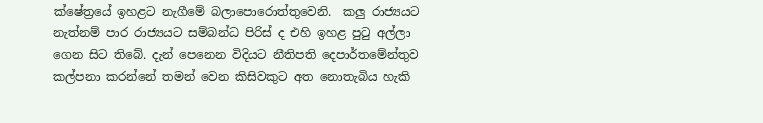ක්ෂේත්‍රයේ ඉහළට නැගීමේ බලාපොරොත්තුවෙනි.  කලු රාජ්‍යයට නැත්නම් පාර රාජ්‍යයට සම්බන්ධ පිරිස් ද එහි ඉහළ පුටු අල්ලා ගෙන සිට තිබේ. දැන් පෙනෙන විදියට නීතිපති දෙපාර්තමේන්තුව කල්පනා කරන්නේ තමන් වෙන කිසිවකුට අත නොතැබිය හැකි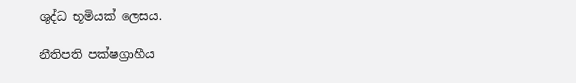ශුද්ධ භූමියක් ලෙසය.

නීතිපති පක්ෂග්‍රාහීය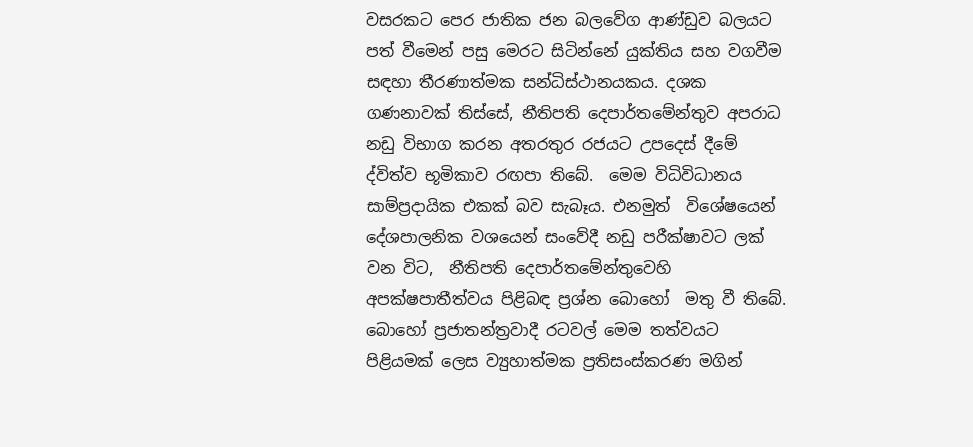වසරකට පෙර ජාතික ජන බලවේග ආණ්ඩුව බලයට පත් වීමෙන් පසු මෙරට සිටින්නේ යුක්තිය සහ වගවීම සඳහා තීරණාත්මක සන්ධිස්ථානයකය. දශක ගණනාවක් තිස්සේ, නීතිපති දෙපාර්තමේන්තුව අපරාධ නඩු විභාග කරන අතරතුර රජයට උපදෙස් දීමේ ද්විත්ව භූමිකාව රඟපා තිබේ.  මෙම විධිවිධානය සාම්ප්‍රදායික එකක් බව සැබෑය. එනමුත්  විශේෂයෙන් දේශපාලනික වශයෙන් සංවේදී නඩු පරීක්ෂාවට ලක් වන විට,  නීතිපති දෙපාර්තමේන්තුවෙහි අපක්ෂපාතීත්වය පිළිබඳ ප්‍රශ්න බොහෝ  මතු වී තිබේ. බොහෝ ප්‍රජාතන්ත්‍රවාදී රටවල් මෙම තත්වයට පිළියමක් ලෙස ව්‍යුහාත්මක ප්‍රතිසංස්කරණ මගින්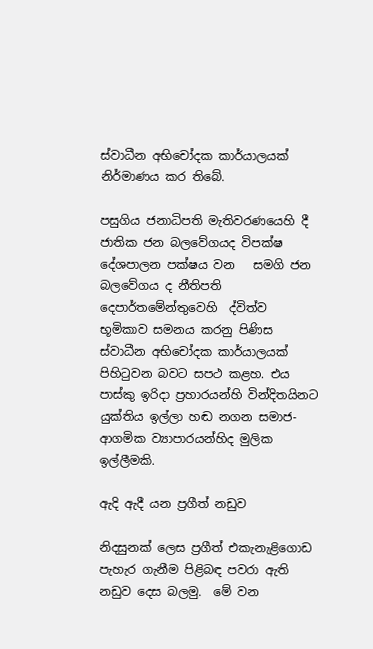ස්වාධීන අභිචෝදක කාර්යාලයක් නිර්මාණය කර තිබේ.

පසුගිය ජනාධිපති මැතිවරණයෙහි දී ජාතික ජන බලවේගයද විපක්ෂ දේශපාලන පක්ෂය වන   සමගි ජන බලවේගය ද නීතිපති දෙපාර්තමේන්තුවෙහි  ද්විත්ව භූමිකාව සමනය කරනු පිණිස ස්වාධීන අභිචෝදක කාර්යාලයක් පිහිටුවන බවට සපථ කළහ. එය පාස්කු ඉරිදා ප්‍රහාරයන්හි වින්දිතයිනට යුක්තිය ඉල්ලා හඬ නගන සමාජ- ආගමික ව්‍යාපාරයන්හිද මුලික ඉල්ලීමකි.

ඇදි ඇදී යන ප්‍රගීත් නඩුව

නිදසුනක් ලෙස ප්‍රගීත් එකැනැළිගොඩ පැහැර ගැනීම පිළිබඳ පවරා ඇති නඩුව දෙස බලමු.  මේ වන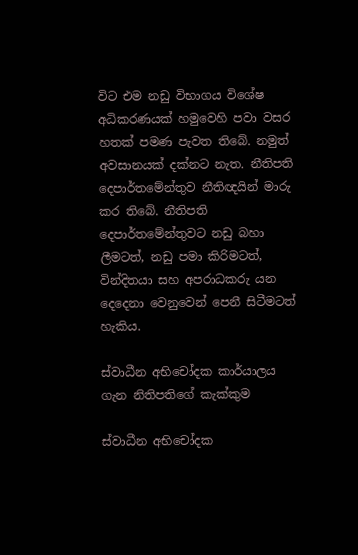විට එම නඩු විභාගය විශේෂ අධිකරණයක් හමුවෙහි පවා වසර හතක් පමණ පැවත තිබේ. නමුත් අවසානයක් දක්නට නැත. නීතිපති දෙපාර්තමේන්තුව නීතිඥයින් මාරු කර තිබේ. නීතිපති දෙපාර්තමේන්තුවට නඩු බහා ලීමටත්, නඩු පමා කිරිමටත්, වින්දිතයා සහ අපරාධකරු යන දෙදෙනා වෙනුවෙන් පෙනී සිටීමටත් හැකිය.

ස්වාධීන අභිචෝදක කාර්යාලය ගැන නිතිපතිගේ කැක්කුම

ස්වාධීන අභිචෝදක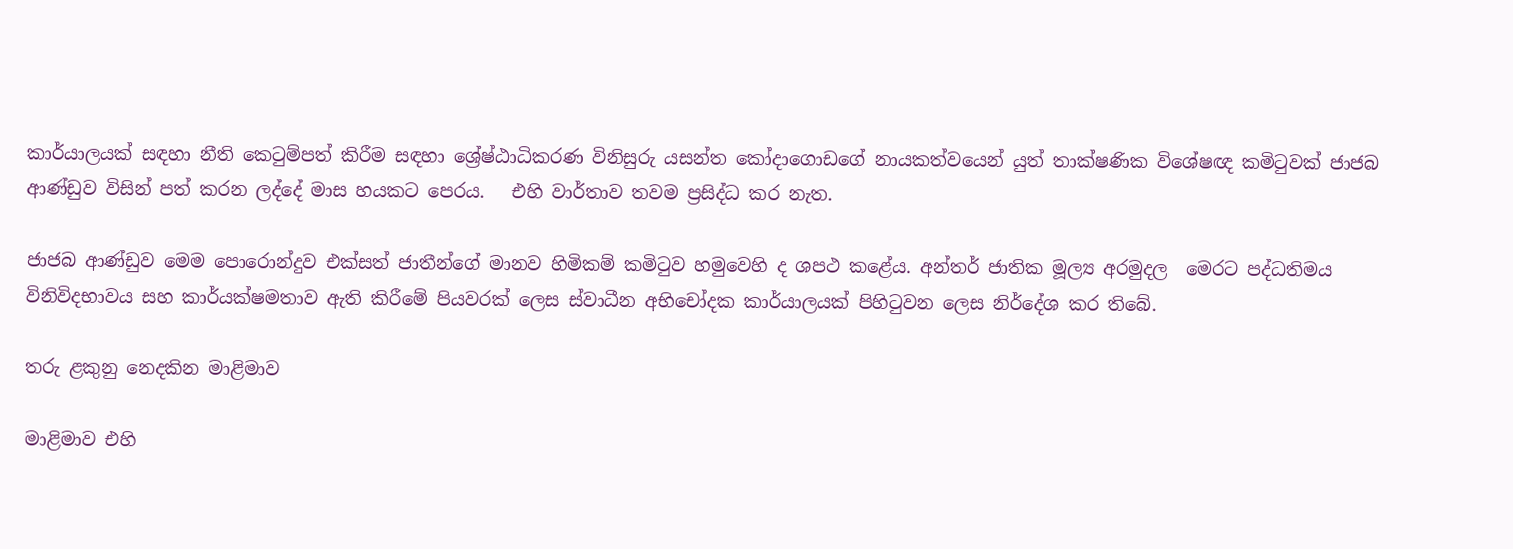කාර්යාලයක් සඳහා නීති කෙටුම්පත් කිරීම සඳහා ශ්‍රේෂ්ඨාධිකරණ විනිසුරු යසන්ත කෝදාගොඩගේ නායකත්වයෙන් යුත් තාක්ෂණික විශේෂඥ කමිටුවක් ජාජබ ආණ්ඩුව විසින් පත් කරන ලද්දේ මාස හයකට පෙරය.   එහි වාර්තාව තවම ප්‍රසිද්ධ කර නැත.

ජාජබ ආණ්ඩුව මෙම පොරොන්දුව එක්සත් ජාතීන්ගේ මානව හිමිකම් කමිටුව හමුවෙහි ද ශපථ කළේය. අන්තර් ජාතික මූල්‍ය අරමුදල  මෙරට පද්ධතිමය විනිවිදභාවය සහ කාර්යක්ෂමතාව ඇති කිරීමේ පියවරක් ලෙස ස්වාධීන අභිචෝදක කාර්යාලයක් පිහිටුවන ලෙස නිර්දේශ කර තිබේ.

තරු ළකුනු නෙදකින මාළිමාව

මාළිමාව එහි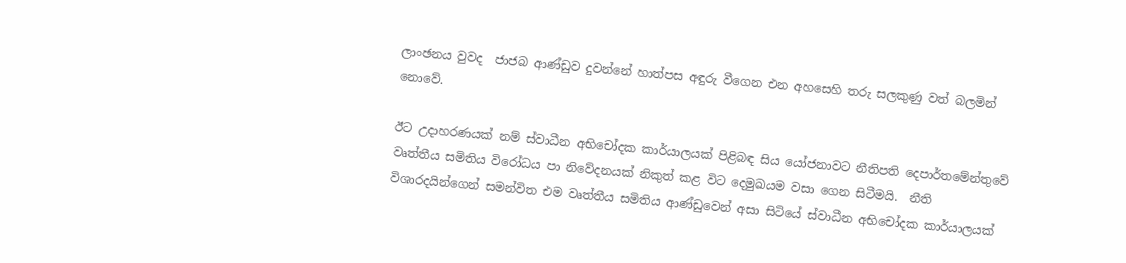ලාංඡනය වුවද  ජාජබ ආණ්ඩුව දුවන්නේ හාත්පස අඳුරු වීගෙන එන අහසෙහි තරු සලකුණු වත් බලමින් නොවේ.

ඊට උදාහරණයක් නම් ස්වාධීන අභිචෝදක කාර්යාලයක් පිළිබඳ සිය යෝජනාවට නීතිපති දෙපාර්තමේන්තුවේ වෘත්තීය සමිතිය විරෝධය පා නිවේදනයක් නිකුත් කළ විට දෙමුඛයම වසා ගෙන සිටීමයි.  නීති විශාරදයින්ගෙන් සමන්විත එම වෘත්තීය සමිතිය ආණ්ඩුවෙන් අසා සිටියේ ස්වාධීන අභිචෝදක කාර්යාලයක්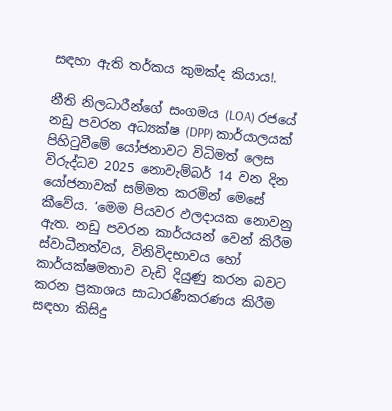සඳහා ඇති තර්කය කුමක්ද කියාය!.

නීති නිලධාරීන්ගේ සංගමය (LOA) රජයේ නඩු පවරන අධ්‍යක්ෂ (DPP) කාර්යාලයක් පිහිටුවීමේ යෝජනාවට විධිමත් ලෙස විරුද්ධව 2025 නොවැම්බර් 14 වන දින යෝජනාවක් සම්මත කරමින් මෙසේ කීවේය. ‘මෙම පියවර ඵලදායක නොවනු ඇත. නඩු පවරන කාර්යයන් වෙන් කිරීම ස්වාධීනත්වය, විනිවිදභාවය හෝ කාර්යක්ෂමතාව වැඩි දියුණු කරන බවට කරන ප්‍රකාශය සාධාරණීකරණය කිරීම සඳහා කිසිදු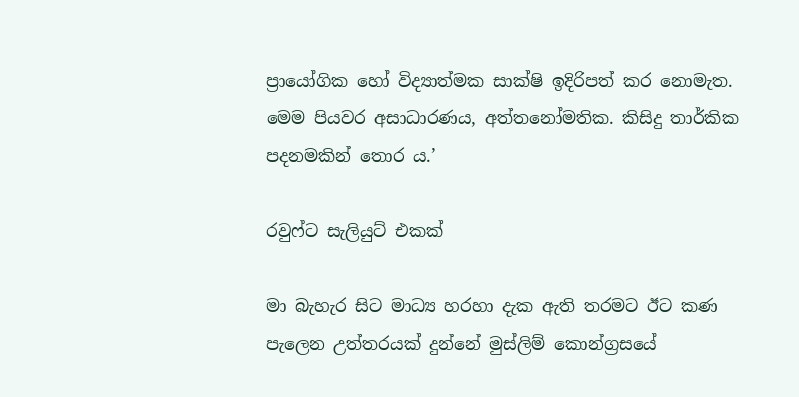ප්‍රායෝගික හෝ විද්‍යාත්මක සාක්ෂි ඉදිරිපත් කර නොමැත. මෙම පියවර අසාධාරණය‍, අත්තනෝමතික. කිසිදු තාර්කික පදනමකින් තොර ය.’

රවුෆ්ට සැලියුට් එකක්

මා බැහැර සිට මාධ්‍ය හරහා දැක ඇති තරමට ඊට කණ පැලෙන උත්තරයක් දුන්නේ මුස්ලිම් කොන්ග්‍රසයේ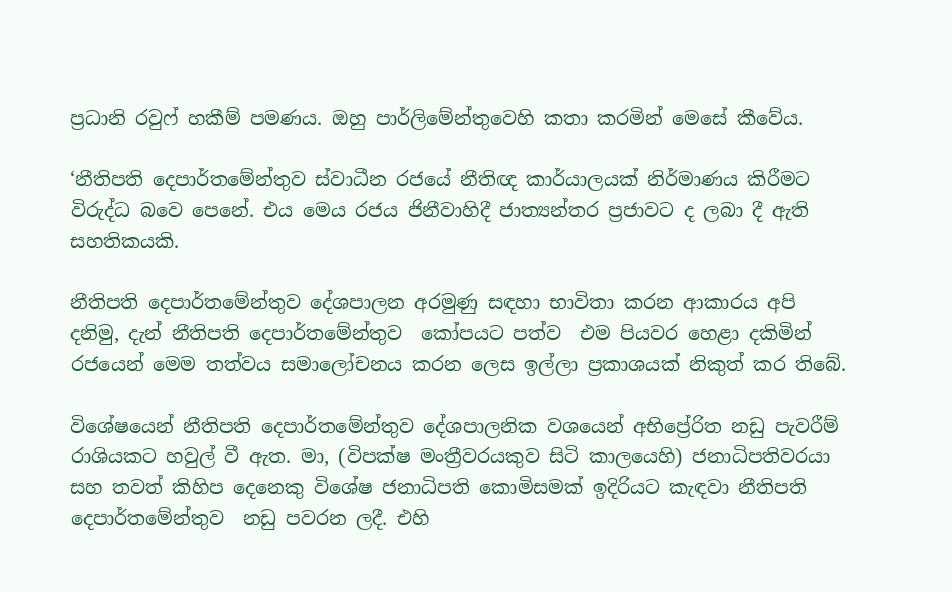ප්‍රධානි රවුෆ් හකීම් පමණය. ඔහු පාර්ලිමේන්තුවෙහි කතා කරමින් මෙසේ කීවේය.

‘නීතිපති දෙපාර්තමේන්තුව ස්වාධීන රජයේ නීතිඥ කාර්යාලයක් නිර්මාණය කිරීමට විරුද්ධ බව‍ෙ පෙනේ. එය මෙය රජය ජිනීවාහිදී ජාත්‍යන්තර ප්‍රජාවට ද ලබා දී ඇති සහතිකයකි.

නීතිපති දෙපාර්තමේන්තුව දේශපාලන අරමුණු සඳහා භාවිතා කරන ආකාරය අපි දනිමු, දැන් නීතිපති දෙපාර්තමේන්තුව  කෝපයට පත්ව  එම පියවර හෙළා දකිමින් රජයෙන් මෙම තත්වය සමාලෝචනය කරන ලෙස ඉල්ලා ප්‍රකාශයක් නිකුත් කර තිබේ.

විශේෂයෙන් නීතිපති දෙපාර්තමේන්තුව දේශපාලනික වශයෙන් අභිප්‍රේරිත නඩු පැවරීම් රාශියකට හවුල් වී ඇත. මා, (විපක්ෂ මංත්‍රීවරයකුව සිටි කාලයෙහි) ජනාධිපතිවරයා සහ තවත් කිහිප දෙනෙකු විශේෂ ජනාධිපති කොමිසමක් ඉදිරියට කැඳවා නීතිපති දෙපාර්තමේන්තුව  නඩු පවරන ලදී. එහි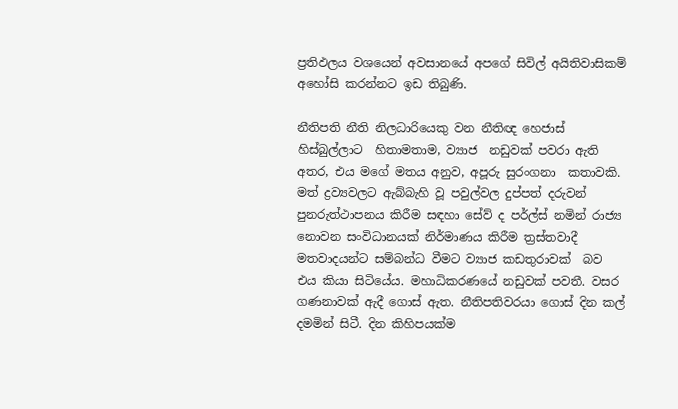ප්‍රතිඵලය වශයෙන් අවසානයේ අපගේ සිවිල් අයිතිවාසිකම් අහෝසි කරන්නට ඉඩ තිබුණි.

නීතිපති නීති නිලධාරියෙකු වන නීතිඥ හෙජාස් හිස්බුල්ලාට  හිතාමතාම, ව්‍යාජ  නඩුවක් පවරා ඇති අතර, එය මගේ මතය අනුව, අපූරු සුරංගනා  කතාවකි. මත් ද්‍රව්‍යවලට ඇබ්බැහි වූ පවුල්වල දුප්පත් දරුවන් පුනරුත්ථාපනය කිරීම සඳහා සේව් ද පර්ල්ස් නමින් රාජ්‍ය නොවන සංවිධානයක් නිර්මාණය කිරීම ත්‍රස්තවාදී මතවාදයන්ට සම්බන්ධ වීමට ව්‍යාජ කඩතුරාවක්  බව එය කියා සිටියේය. මහාධිකරණයේ නඩුවක් පවතී. වසර ගණනාවක් ඇදී ගොස් ඇත. නීතිපතිවරයා ගොස් දින කල් දමමින් සිටී. දින කිහිපයක්ම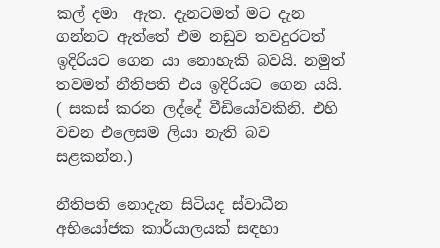කල් දමා  ඇත. දැනටමත් මට දැන ගන්නට ඇත්තේ එම නඩුව තවදුරටත් ඉදිරියට ගෙන යා නොහැකි බවයි. නමුත් තවමත් නීතිපති එය ඉදිරියට ගෙන යයි. ( සකස් කරන ලද්දේ වීඩියෝවකිනි. එහි වචන එලෙසම ලියා නැති බව සළකන්න.)

නීතිපති නොදැන සිටියද ස්වාධීන අභියෝජක කාර්යාලයක් සඳහා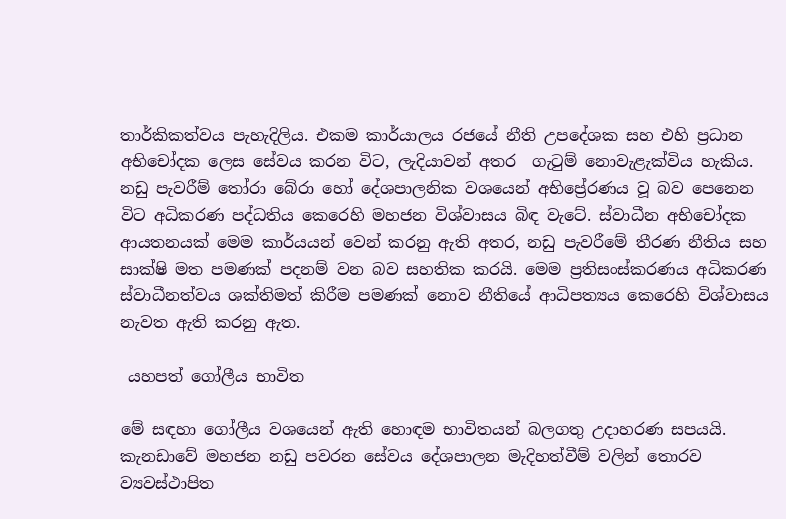තාර්කිකත්වය පැහැදිලිය. එකම කාර්යාලය රජයේ නීති උපදේශක සහ එහි ප්‍රධාන අභිචෝදක ලෙස සේවය කරන විට, ලැදියාවන් අතර  ගැටුම් නොවැළැක්විය හැකිය. නඩු පැවරීම් තෝරා බේරා හෝ දේශපාලනික වශයෙන් අභිප්‍රේරණය වූ බව පෙනෙන විට අධිකරණ පද්ධතිය කෙරෙහි මහජන විශ්වාසය බිඳ වැටේ. ස්වාධීන අභිචෝදක ආයතනයක් මෙම කාර්යයන් වෙන් කරනු ඇති අතර, නඩු පැවරීමේ තීරණ නීතිය සහ සාක්ෂි මත පමණක් පදනම් වන බව සහතික කරයි. මෙම ප්‍රතිසංස්කරණය අධිකරණ ස්වාධීනත්වය ශක්තිමත් කිරීම පමණක් නොව නීතියේ ආධිපත්‍යය කෙරෙහි විශ්වාසය නැවත ඇති කරනු ඇත.

 යහපත් ගෝලීය භාවිත

මේ සඳහා ගෝලීය වශයෙන් ඇති හොඳම භාවිතයන් බලගතු උදාහරණ සපයයි. කැනඩාවේ මහජන නඩු පවරන සේවය දේශපාලන මැදිහත්වීම් වලින් තොරව ව්‍යවස්ථාපිත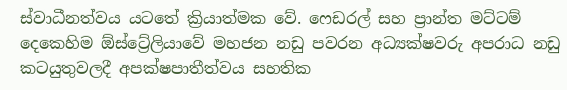ස්වාධීනත්වය යටතේ ක්‍රියාත්මක වේ. ෆෙඩරල් සහ ප්‍රාන්ත මට්ටම් දෙකෙහිම ඕස්ට්‍රේලියාවේ මහජන නඩු පවරන අධ්‍යක්ෂවරු අපරාධ නඩු කටයුතුවලදී අපක්ෂපාතීත්වය සහතික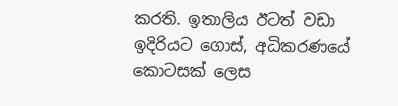කරති. ඉතාලිය ඊටත් වඩා ඉදිරියට ගොස්, අධිකරණයේ කොටසක් ලෙස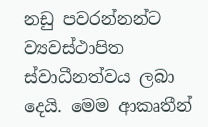නඩු පවරන්නන්ට ව්‍යවස්ථාපිත ස්වාධීනත්වය ලබා දෙයි. මෙම ආකෘතීන්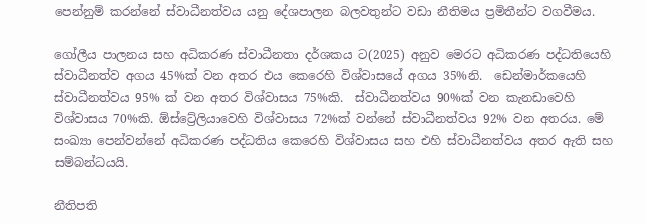පෙන්නුම් කරන්නේ ස්වාධීනත්වය යනු දේශපාලන බලවතුන්ට වඩා නීතිමය ප්‍රමිතීන්ට වගවීමය.

ගෝලීය පාලනය සහ අධිකරණ ස්වාධීනතා දර්ශකය ට(2025) අනුව මෙරට අධිකරණ පද්ධතියෙහි ස්වාධීනත්ව අගය 45%ක් වන අතර එය කෙරෙහි විශ්වාසයේ අගය 35%නි.  ඩෙන්මාර්කයෙහි  ස්වාධීනත්වය 95% ක් වන අතර විශ්වාසය 75%කි.  ස්වාධීනත්වය 90%ක් වන කැනඩාවෙහි  විශ්වාසය 70%කි. ඕස්ට්‍රේලියාවෙහි විශ්වාසය 72%ක් වන්නේ ස්වාධීනත්වය 92% වන අතරය. මේ සංඛ්‍යා පෙන්වන්නේ අධිකරණ පද්ධතිය කෙරෙහි විශ්වාසය සහ එහි ස්වාධීනත්වය අතර ඇති සහ සම්බන්ධයයි.

නීතිපති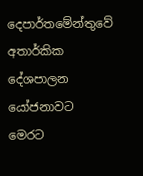දෙපාර්තමේන්තුවේ අතාර්කික දේශපාලන යෝජනාවට මෙරට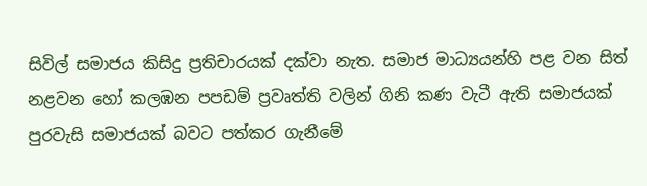සිවිල් සමාජය කිසිදු ප්‍රතිචාරයක් දක්වා නැත. සමාජ මාධ්‍යයන්හි පළ වන සිත් නළවන හෝ කලඹන පපඩම් ප්‍රවෘත්ති වලින් ගිනි කණ වැටී ඇති සමාජයක් පුරවැසි සමාජයක් බවට පත්කර ගැනීමේ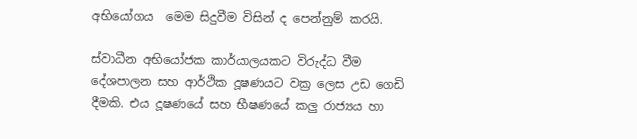අභියෝගය  මෙම සිදුවීම විසින් ද පෙන්නුම් කරයි.

ස්වාධීන අභියෝජක කාර්යාලයකට විරුද්ධ වීම දේශපාලන සහ ආර්ථික දූෂණයට වක්‍ර ලෙස උඩ ගෙඩි දීමකි. එය දූෂණයේ සහ භීෂණයේ කලු රාජ්‍යය හා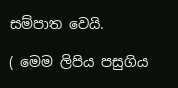සම්පාත වෙයි.

( මෙම ලිපිය පසුගිය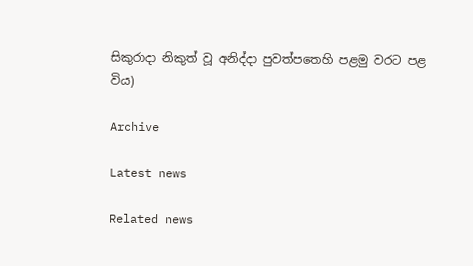සිකුරාදා නිකුත් වූ අනිද්දා පුවත්පතෙහි පළමු වරට පළ විය)

Archive

Latest news

Related news